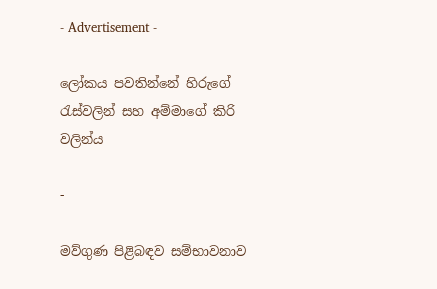- Advertisement -

ලෝකය පවතින්නේ හිරුගේ රැස්වලින් සහ අම්මාගේ කිරි වලින්ය

-

මව්ගුණ පිළිබඳව සම්භාවනාව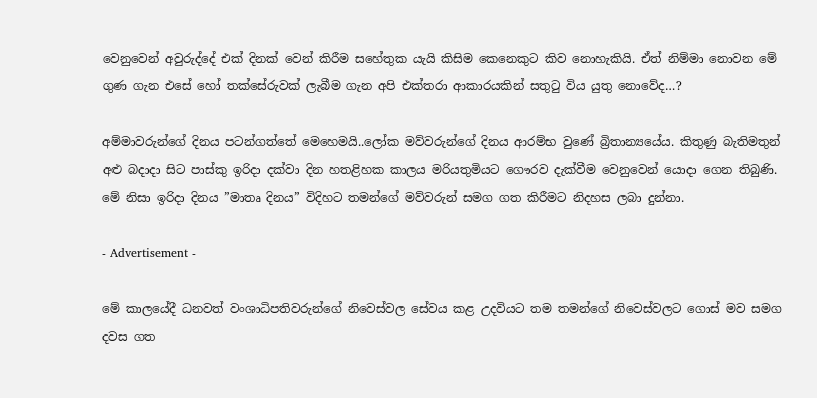වෙනුවෙන් අවුරුද්දේ එක් දිනක් වෙන් කිරීම සහේතුක යැයි කිසිම කෙනෙකුට කිව නොහැකියි. ඒත් නිම්මා නොවන මේ ගුණ ගැන එසේ හෝ තක්සේරුවක් ලැබීම ගැන අපි එක්තරා ආකාරයකින් සතුටු විය යුතු නොවේද…?

අම්මාවරුන්ගේ දිනය පටන්ගත්තේ මෙහෙමයි..ලෝක මව්වරුන්ගේ දිනය ආරම්භ වුණේ බ්‍රිතාන්‍යයේය. කිතුණු බැතිමතුන් අළු බදාදා සිට පාස්කු ඉරිදා දක්වා දින හතළිහක කාලය මරියතුමියට ගෞරව දැක්වීම වෙනුවෙන් යොදා ගෙන තිබුණි. මේ නිසා ඉරිදා දිනය ”මාතෘ දිනය” විදිහට තමන්ගේ මව්වරුන් සමග ගත කිරීමට නිදහස ලබා දුන්නා.

- Advertisement -

මේ කාලයේදී ධනවත් වංශාධිපතිවරුන්ගේ නිවෙස්වල සේවය කළ උදවියට තම තමන්ගේ නිවෙස්වලට ගොස් මව සමග දවස ගත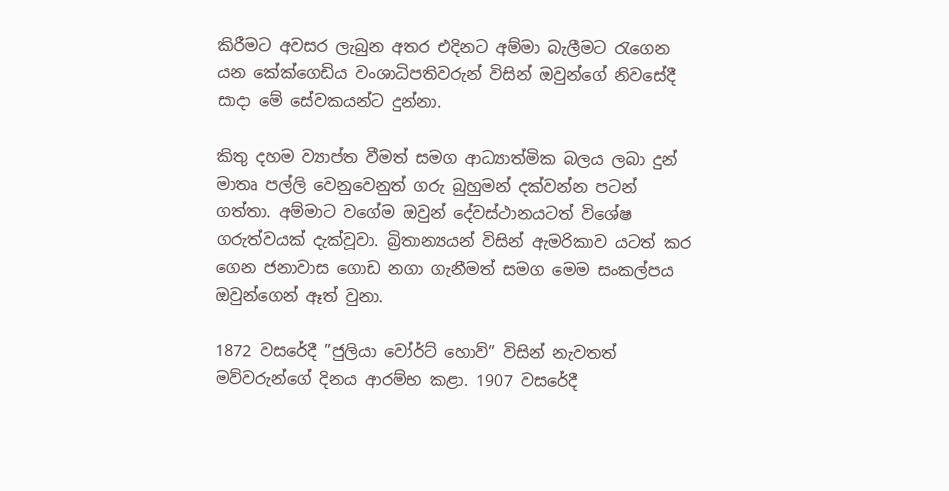කිරීමට අවසර ලැබුන අතර එදිනට අම්මා බැලීමට රැගෙන යන කේක්ගෙඩිය වංශාධිපතිවරුන් විසින් ඔවුන්ගේ නිවසේදී සාදා මේ සේවකයන්ට දුන්නා.

කිතු දහම ව්‍යාප්ත වීමත් සමග ආධ්‍යාත්මික බලය ලබා දුන් මාතෘ පල්ලි වෙනුවෙනුත් ගරු බුහුමන් දක්වන්න පටන් ගත්තා. අම්මාට වගේම ඔවුන් දේවස්ථානයටත් විශේෂ ගරුත්වයක් දැක්වූවා. බ්‍රිතාන්‍යයන් විසින් ඇමරිකාව යටත් කර ගෙන ජනාවාස ගොඩ නගා ගැනීමත් සමග මෙම සංකල්පය ඔවුන්ගෙන් ඈත් වුනා.

1872 වසරේදී ”ජුලියා වෝර්ට් හොව්” විසින් නැවතත් මව්වරුන්ගේ දිනය ආරම්භ කළා. 1907 වසරේදී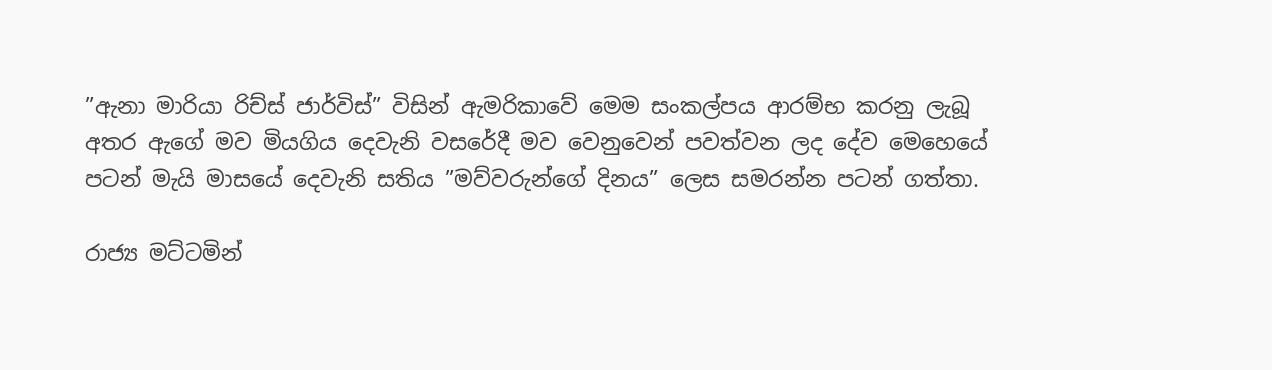”ඇනා මාරියා රිච්ස් ජාර්විස්” විසින් ඇමරිකාවේ මෙම සංකල්පය ආරම්භ කරනු ලැබූ අතර ඇගේ මව මියගිය දෙවැනි වසරේදී මව වෙනුවෙන් පවත්වන ලද දේව මෙහෙයේ පටන් මැයි මාසයේ දෙවැනි සතිය ”මව්වරුන්ගේ දිනය” ලෙස සමරන්න පටන් ගත්තා.

රාජ්‍ය මට්ටමින්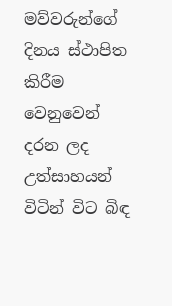මව්වරුන්ගේ දිනය ස්ථාපිත කිරීම වෙනුවෙන් දරන ලද උත්සාහයන් විටින් විට බි‍ඳ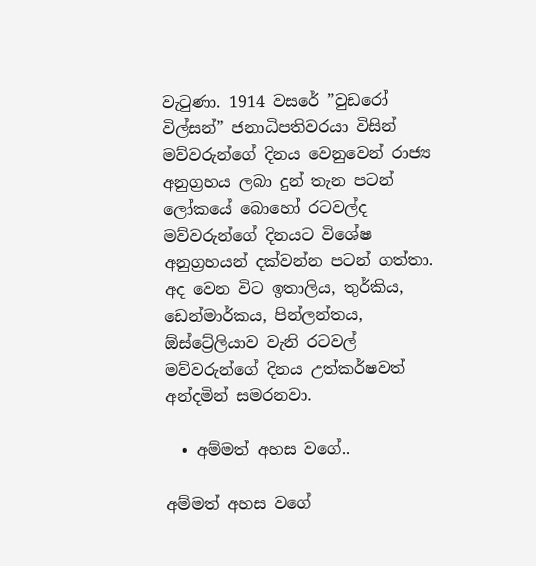වැටුණා. 1914 වසරේ ”වුඩරෝ විල්සන්” ජනාධිපතිවරයා විසින් මව්වරුන්ගේ දිනය වෙනුවෙන් රාජ්‍ය අනුග්‍රහය ලබා දුන් තැන පටන් ලෝකයේ බොහෝ රටවල්ද මව්වරුන්ගේ දිනයට විශේෂ අනුග්‍රහයන් දක්වන්න පටන් ගත්තා. අද වෙන විට ඉතාලිය, තුර්කිය, ඩෙන්මාර්කය, පින්ලන්තය, ඕස්ට්‍රේලියාව වැනි රටවල් මව්වරුන්ගේ දිනය උත්කර්ෂවත් අන්දමින් සමරනවා.

  • අම්මත් අහස වගේ..

අම්මත් අහස වගේ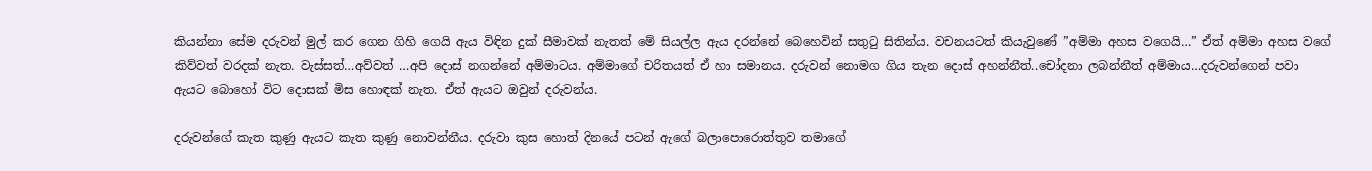කියන්නා සේම දරුවන් මුල් කර ගෙන ගිහි ගෙයි ඇය විඳින දුක් සීමාවක් නැතත් මේ සියල්ල ඇය දරන්නේ බෙහෙවින් සතුටු සිතින්ය. වචනයටත් කියැවුණේ ”අම්මා අහස වගෙයි…” ඒත් අම්මා අහස වගේ කිව්වත් වරදක් නැත. වැස්සත්…අව්වත් …අපි දොස් නගන්නේ අම්මාටය. අම්මාගේ චරිතයත් ඒ හා සමානය. දරුවන් නොමග ගිය තැන දොස් අහන්නීත්..චෝදනා ලබන්නීත් අම්මාය…දරුවන්ගෙන් පවා ඇයට බොහෝ විට දොසක් මිස හොඳක් නැත. ඒත් ඇයට ඔවුන් දරුවන්ය.

දරුවන්ගේ කැත කුණු ඇයට කැත කුණු නොවන්නීය. දරුවා කුස හොත් දිනයේ පටන් ඇගේ බලාපොරොත්තුව තමාගේ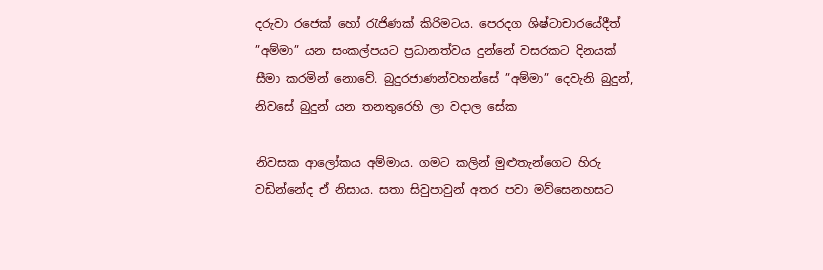දරුවා රජෙක් හෝ රැජිණක් කිරිමටය. පෙරදග ශිෂ්ටාචාරයේදීත් ”අම්මා” යන සංකල්පයට ප්‍රධානත්වය දුන්නේ වසරකට දිනයක් සීමා කරමින් නොවේ. බුදුරජාණන්වහන්සේ ”අම්මා” දෙවැනි බුදුන්, නිවසේ බුදුන් යන තනතුරෙහි ලා වදාල සේක

නිවසක ආලෝකය අම්මාය. ගමට කලින් මුළුතැන්ගෙට හිරු වඩින්නේද ඒ නිසාය. සතා සිවුපාවුන් අතර පවා මව්සෙනහසට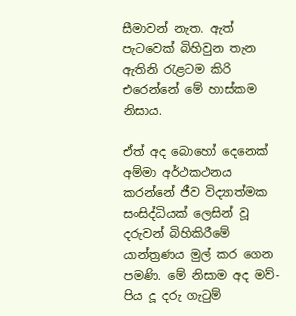සීමාවන් නැත. ඇත් පැටවෙක් බිහිවුන තැන ඇතිනි රැළටම කිරි එරෙන්නේ මේ හාස්කම නිසාය.

ඒත් අද බොහෝ දෙනෙක් අම්මා අර්ථකථනය කරන්නේ ජීව විද්‍යාත්මක සංසිද්ධියක් ලෙසින් වූ දරුවන් බිහිකිරීමේ යාන්ත්‍රණය මුල් කර ගෙන පමණි. මේ නිසාම අද මව්-පිය දූ දරු ගැටුම්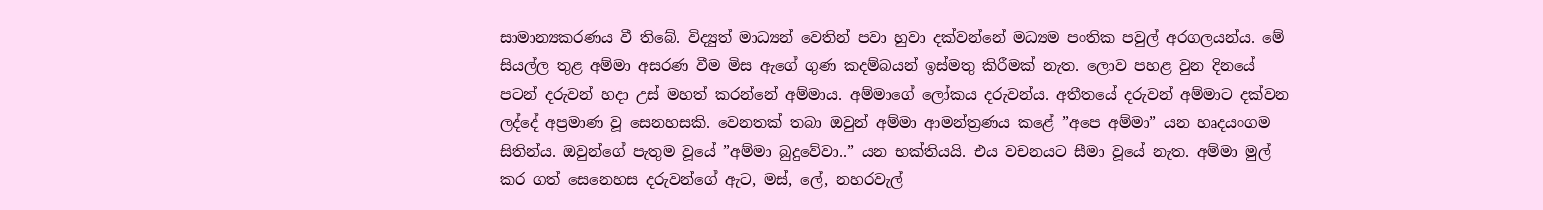සාමාන්‍යකරණය වී තිබේ. විද්‍යුත් මාධ්‍යන් වෙතින් පවා හුවා දක්වන්නේ මධ්‍යම පංතික පවුල් අරගලයන්ය. මේ සියල්ල තුළ අම්මා අසරණ වීම මිස ඇගේ ගුණ කදම්බයන් ඉස්මතු කිරීමක් නැත. ලොව පහළ වුන දිනයේ පටන් දරුවන් හදා උස් මහත් කරන්නේ අම්මාය. අම්මාගේ ලෝකය දරුවන්ය. අතීතයේ දරුවන් අම්මාට දක්වන ලද්දේ අප්‍රමාණ වූ සෙනහසකි. වෙනතක් තබා ඔවුන් අම්මා ආමන්ත්‍රණය කළේ ”අපෙ අම්මා” යන හෘදයංගම සිතින්ය. ඔවුන්ගේ පැතුම වූයේ ”අම්මා බුදුවේවා..” යන භක්තියයි. එය වචනයට සීමා වූයේ නැත. අම්මා මුල් කර ගත් සෙනෙහස දරුවන්ගේ ඇට, මස්, ලේ, නහරවැල්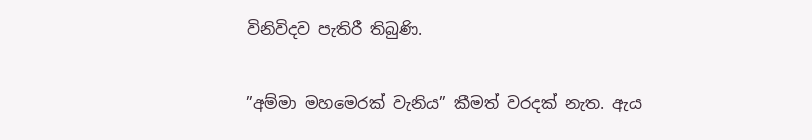විනිවිදව පැතිරී තිබුණි.

”අම්මා මහමෙරක් වැනිය” කීමත් වරදක් නැත. ඇය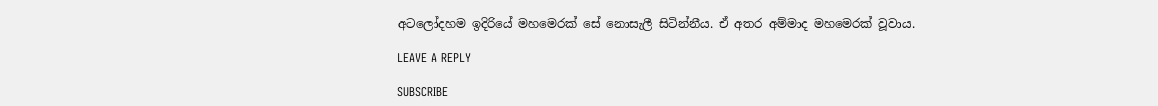අටලෝදහම ඉදිරියේ මහමෙරක් සේ නොසැලී සිටින්නීය. ඒ අතර අම්මාද මහමෙරක් වූවාය.

LEAVE A REPLY

SUBSCRIBE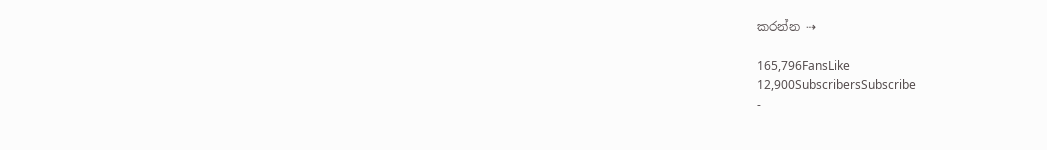කරන්න ⇢

165,796FansLike
12,900SubscribersSubscribe
-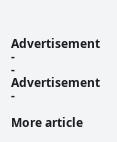Advertisement -
- Advertisement -

More article